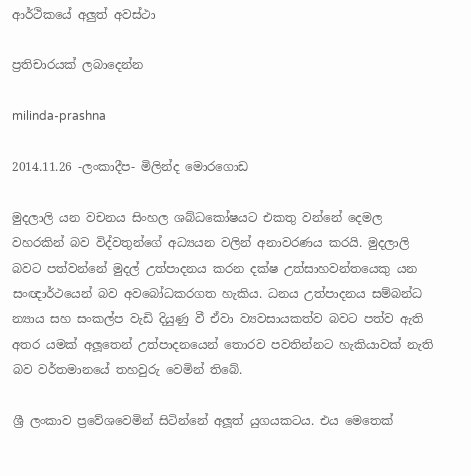ආර්ථිකයේ අලුත් අවස්ථා

ප්‍රතිචාරයක් ලබාදෙන්න

milinda-prashna

2014.11.26 -ලංකාදීප- මිලින්ද මොරගොඩ

මුදලාලි යන වචනය සිංහල ශබ්ධකෝෂයට එකතු වන්නේ දෙමල වහරකින් බව විද්වතුන්ගේ අධ්‍යයන වලින් අනාවරණය කරයි. මුදලාලි බවට පත්වන්නේ මුදල් උත්පාදනය කරන දක්ෂ උත්සාහවන්තයෙකු යන සංඥාර්ථයෙන් බව අවබෝධකරගත හැකිය. ධනය උත්පාදනය සම්බන්ධ න්‍යාය සහ සංකල්ප වැඩි දියුණු වී ඒවා ව්‍යවසායකත්ව බවට පත්ව ඇති අතර යමක් අලූතෙන් උත්පාදනයෙන් තොරව පවතින්නට හැකියාවක් නැති බව වර්තමානයේ තහවුරු වෙමින් තිබේ.

ශ්‍රී ලංකාව ප්‍රවේශවෙමින් සිටින්නේ අලූත් යුගයකටය. එය මෙතෙක්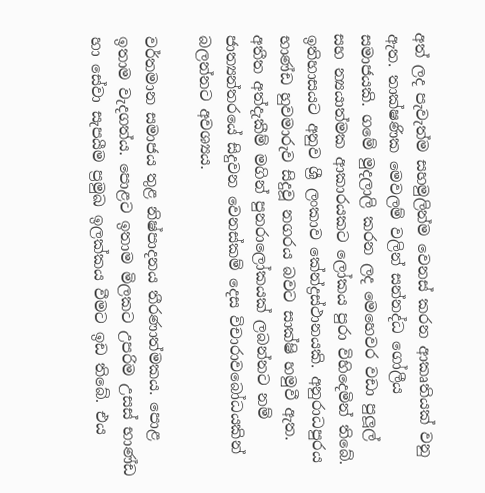අත් ලද පැවැත්ම සහමුලින්ම වෙනස් කරන ආකෘතියක් වනු ඇත. තාක්ෂණික මෙවලම් වලින් සන්නද්ධ ගෝලීය සමාජයකි. ගමේ මුදලාලි කරන ලද මෙහෙවර වඩා පුලූල් සහ න්‍යයාත්මක ආකාරයකට ලෝකය පුරා විහිදෙමින් තිබේ. ඉතිහාසයට අනුව ශ්‍රී ලංකාව කේන්ද්‍රස්ථානයකි. අනුරාධපුරය භාණ්ඩ හුවමාරුව සිදුවූ නගරය බවට සාක්ෂි හමුවී ඇත. අතීත අත්දැකීම් මගින් පුනරාලෝකයක් ලබන්නට නම් ජාත්‍යන්තරයේ සිදුවන වෙනස්කම් දෙස විචාරාවබෝධයකින් බලන්නට අවශ්‍යය.

වර්තමාන සමාජය තුළ නිෂ්පාදනය තීරණාත්මකය. පොළ ඉතාම වැදගත්ය. පොළට ඉතාම මිලකට උපරිම උසස් භාණ්ඩ හා සේවා සැපයීම ප්‍රමුඛ ඉලක්කය වීමට ඉඩ තිබේ. එය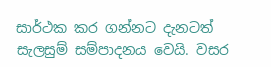සාර්ථක කර ගන්නට දැනටත් සැලසුම් සම්පාදනය වෙයි. වසර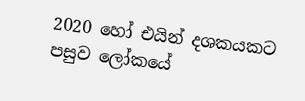2020 හෝ එයින් දශකයකට පසුව ලෝකයේ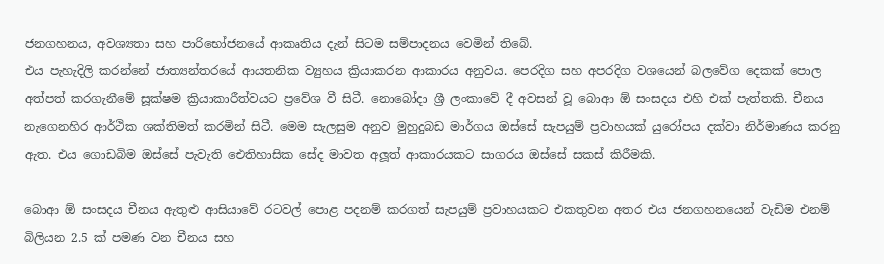ජනගහනය, අවශ්‍යතා සහ පාරිභෝජනයේ ආකෘතිය දැන් සිටම සම්පාදනය වෙමින් තිබේ.
එය පැහැදිලි කරන්නේ ජාත්‍යන්තරයේ ආයතනික ව්‍යුහය ක්‍රියාකරන ආකාරය අනුවය. පෙරදිග සහ අපරදිග වශයෙන් බලවේග දෙකක් පොල අත්පත් කරගැනීමේ සූක්ෂම ක්‍රියාකාරීත්වයට ප්‍රවේශ වී සිටී. නොබෝදා ශ්‍රී ලංකාවේ දී අවසන් වූ බොආ ඕ සංසදය එහි එක් පැත්තකි. චීනය නැගෙනහිර ආර්ථික ශක්තිමත් කරමින් සිටී. මෙම සැලසුම අනුව මුහුදුබඩ මාර්ගය ඔස්සේ සැපයුම් ප්‍රවාහයක් යුරෝපය දක්වා නිර්මාණය කරනු ඇත. එය ගොඩබිම ඔස්සේ පැවැති ඓතිහාසික සේද මාවත අලූත් ආකාරයකට සාගරය ඔස්සේ සකස් කිරීමකි.

බොආ ඕ සංසදය චීනය ඇතුළු ආසියාවේ රටවල් පොළ පදනම් කරගත් සැපයුම් ප්‍රවාහයකට එකතුවන අතර එය ජනගහනයෙන් වැඩිම එනම් බිලියන 2.5 ක් පමණ වන චීනය සහ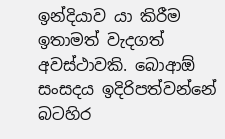ඉන්දියාව යා කිරීම ඉතාමත් වැදගත් අවස්ථාවකි. බොආඕ සංසදය ඉදිරිපත්වන්නේ බටහිර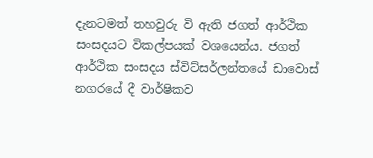දැනටමත් තහවුරු වි ඇති ජගත් ආර්ථික සංසදයට විකල්පයක් වශයෙන්ය. ජගත් ආර්ථික සංසදය ස්විට්සර්ලන්තයේ ඩාවොස් නගරයේ දී වාර්ෂිකව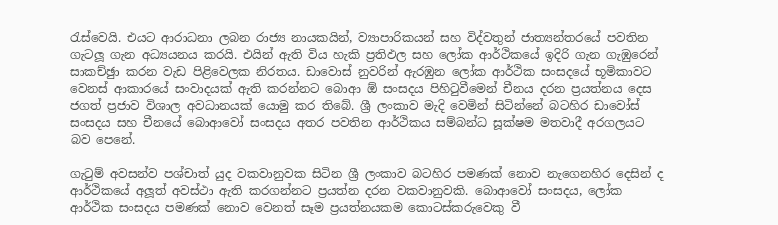රැස්වෙයි. එයට ආරාධනා ලබන රාජ්‍ය නායකයින්, ව්‍යාපාරිකයන් සහ විද්වතුන් ජාත්‍යන්තරයේ පවතින ගැටලූ ගැන අධ්‍යයනය කරයි. එයින් ඇති විය හැකි ප්‍රතිඵල සහ ලෝක ආර්ථිකයේ ඉදිරි ගැන ගැඹුරෙන් සාකච්ඡුා කරන වැඩ පිළිවෙලක නිරතය. ඩාවොස් නුවරින් ඇරඹුන ලෝක ආර්ථික සංසදයේ භූමිකාවට වෙනස් ආකාරයේ සංවාදයක් ඇති කරන්නට බොආ ඕ සංසදය පිහිටුවීමෙන් චීනය දරන ප්‍රයත්නය දෙස ජගත් ප්‍රජාව විශාල අවධානයක් යොමු කර තිබේ. ශ්‍රී ලංකාව මැදි වෙමින් සිටින්නේ බටහිර ඩාවෝස් සංසදය සහ චීනයේ බොආවෝ සංසදය අතර පවතින ආර්ථිකය සම්බන්ධ සූක්ෂම මතවාදී අරගලයට බව පෙනේ.

ගැටුම් අවසන්ව පශ්චාත් යුද වකවානුවක සිටින ශ්‍රී ලංකාව බටහිර පමණක් නොව නැගෙනහිර දෙසින් ද ආර්ථිකයේ අලූත් අවස්ථා ඇති කරගන්නට ප්‍රයත්න දරන වකවානුවකි. බොආවෝ සංසදය, ලෝක ආර්ථික සංසදය පමණක් නොව වෙනත් සෑම ප්‍රයත්නයකම කොටස්කරුවෙකු වී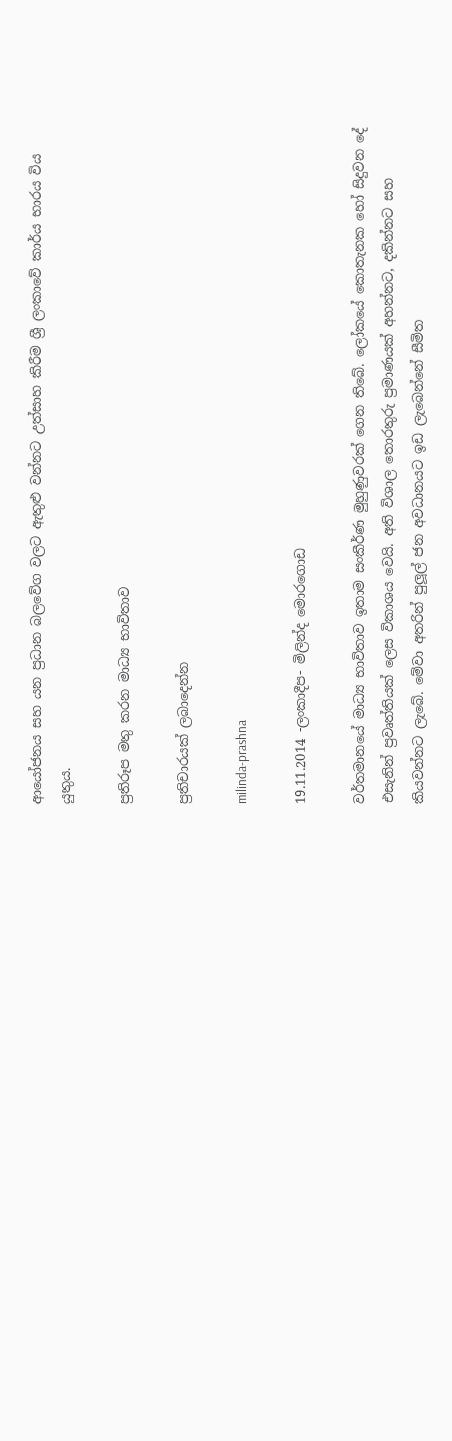ආයෝජනය සහ යන ප්‍රධාන බලවේග වලට ඇතුළු වන්නට උත්සාහ කිරීම ශ්‍රී ලංකාවේ කාර්ය භාරය විය යුතුය.

ප්‍රතිරූප මතු කරන මාධ්‍ය භාවිතාව

ප්‍රතිචාරයක් ලබාදෙන්න

milinda-prashna

19.11.2014 -ලංකාදීප- මිලින්ද මොරගොඩ

වර්තමානයේ මාධ්‍ය භාවිතාව ඉතාම සංකීර්ණ මුහුණුවරක් ගෙන තිබේ. ලෝකයේ කොතැනක හෝ සිදුවන දේ එසැනින් ප්‍රවෘත්තියක් ලෙස විකාශය වෙයි. අති විශාල තොරතුරු ප්‍රමාණයක් අහන්නට, දකින්නට සහ කියවන්නට ලැබේ. මේවා අතරින් පුලූල් ජන අවධානයට ඉඩ ලැබෙන්නේ සීමිත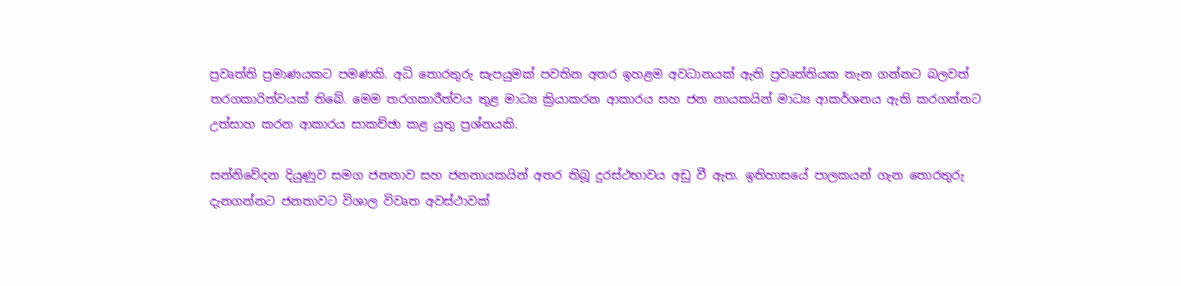ප්‍රවෘත්ති ප්‍රමාණයකට පමණකි. අධි තොරතුරු සැපයුමක් පවතින අතර ඉහළම අවධානයක් ඇති ප්‍රවෘත්තියක තැන ගන්නට බලවත් තරගකාරිත්වයක් තිබේ. මෙම තරගකාරීත්වය තුළ මාධ්‍ය ක්‍රියාකරන ආකාරය සහ ජන නායකයින් මාධ්‍ය ආකර්ශනය ඇති කරගන්නට උත්සාහ කරන ආකාරය සාකච්ඡා කළ යුතු ප්‍රශ්නයකි.

සන්නිවේදන දියුණුව සමග ජනතාව සහ ජනනායකයින් අතර තිබූ දුරස්ථභාවය අඩු වී ඇත. ඉතිහාසයේ පාලකයන් ගැන තොරතුරු දැනගන්නට ජනතාවට විශාල විවෘත අවස්ථාවක්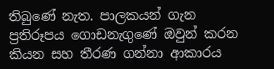තිබුණේ නැත. පාලකයන් ගැන ප්‍රතිරූපය ගොඩනැගුණේ ඔවුන් කරන කියන සහ තීරණ ගන්නා ආකාරය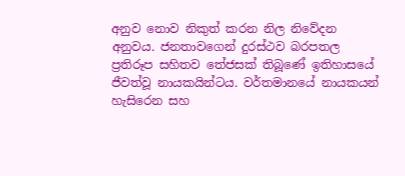අනුව නොව නිකුත් කරන නිල නිවේදන අනුවය. ජනතාවගෙන් දුරස්ථව බරපතල ප්‍රතිරූප සහිතව තේජසක් තිබූණේ ඉතිහාසයේ ජීවත්වූ නායකයින්ටය. වර්තමානයේ නායකයන් හැසිරෙන සහ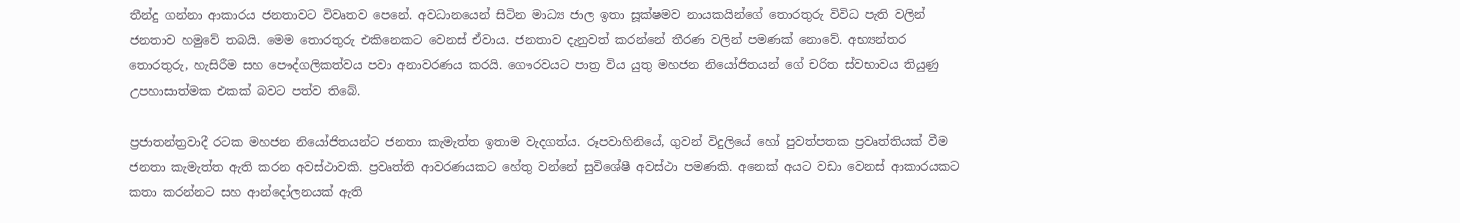තීන්දු ගන්නා ආකාරය ජනතාවට විවෘතව පෙනේ. අවධානයෙන් සිටින මාධ්‍ය ජාල ඉතා සූක්ෂමව නායකයින්ගේ තොරතුරු විවිධ පැති වලින් ජනතාව හමුවේ තබයි. මෙම තොරතුරු එකිනෙකට වෙනස් ඒවාය. ජනතාව දැනුවත් කරන්නේ තීරණ වලින් පමණක් නොවේ. අභ්‍යන්තර තොරතුරු, හැසිරීම සහ පෞද්ගලිකත්වය පවා අනාවරණය කරයි. ගෞරවයට පාත්‍ර විය යුතු මහජන නියෝජිතයන් ගේ චරිත ස්වභාවය තියුණු උපහාසාත්මක එකක් බවට පත්ව තිබේ.

ප්‍රජාතන්ත්‍රවාදී රටක මහජන නියෝජිතයන්ට ජනතා කැමැත්ත ඉතාම වැදගත්ය. රූපවාහිනියේ, ගුවන් විදුලියේ හෝ පුවත්පතක ප්‍රවෘත්තියක් වීම ජනතා කැමැත්ත ඇති කරන අවස්ථාවකි. ප්‍රවෘත්ති ආවරණයකට හේතු වන්නේ සුවිශේෂී අවස්ථා පමණකි. අනෙක් අයට වඩා වෙනස් ආකාරයකට කතා කරන්නට සහ ආන්දෝලනයක් ඇති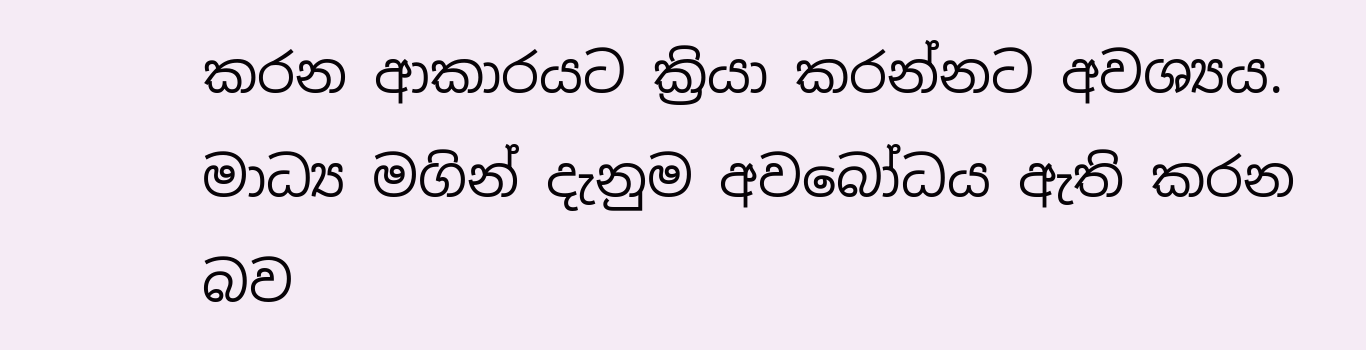කරන ආකාරයට ක්‍රියා කරන්නට අවශ්‍යය. මාධ්‍ය මගින් දැනුම අවබෝධය ඇති කරන බව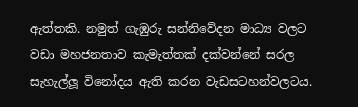ඇත්තකි. නමුත් ගැඹුරු සන්නිවේදන මාධ්‍ය වලට වඩා මහජනතාව කැමැත්තක් දක්වන්නේ සරල සැහැල්ලූ විනෝදය ඇති කරන වැඩසටහන්වලටය.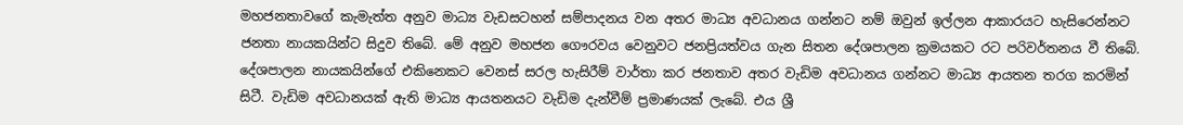මහජනතාවගේ කැමැත්ත අනුව මාධ්‍ය වැඩසටහන් සම්පාදනය වන අතර මාධ්‍ය අවධානය ගන්නට නම් ඔවුන් ඉල්ලන ආකාරයට හැසිරෙන්නට ජනතා නායකයින්ට සිදුව තිබේ. මේ අනුව මහජන ගෞරවය වෙනුවට ජනප්‍රියත්වය ගැන සිතන දේශපාලන ක්‍රමයකට රට පරිවර්තනය වී තිබේ. දේශපාලන නායකයින්ගේ එකිනෙකට වෙනස් සරල හැසිරීම් වාර්තා කර ජනතාව අතර වැඩිම අවධානය ගන්නට මාධ්‍ය ආයතන තරග කරමින් සිටී. වැඩිම අවධානයක් ඇති මාධ්‍ය ආයතනයට වැඩිම දැන්වීම් ප්‍රමාණයක් ලැබේ. එය ශ්‍රී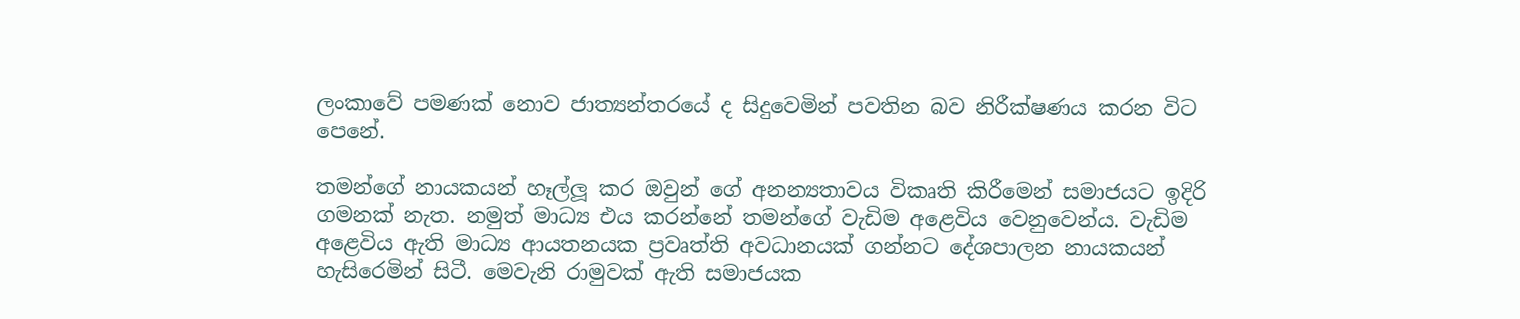ලංකාවේ පමණක් නොව ජාත්‍යන්තරයේ ද සිදුවෙමින් පවතින බව නිරීක්ෂණය කරන විට පෙනේ.

තමන්ගේ නායකයන් හෑල්ලූ කර ඔවුන් ගේ අනන්‍යතාවය විකෘති කිරීමෙන් සමාජයට ඉදිරි ගමනක් නැත. නමුත් මාධ්‍ය එය කරන්නේ තමන්ගේ වැඩිම අළෙවිය වෙනුවෙන්ය. වැඩිම අළෙවිය ඇති මාධ්‍ය ආයතනයක ප්‍රවෘත්ති අවධානයක් ගන්නට දේශපාලන නායකයන් හැසිරෙමින් සිටී. මෙවැනි රාමුවක් ඇති සමාජයක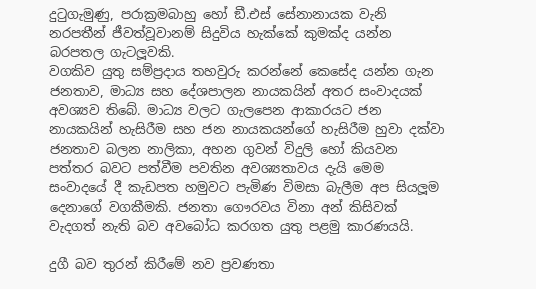දුටුගැමුණු, පරාක්‍රමබාහු හෝ ඞී.එස් සේනානායක වැනි නරපතීන් ජීවත්වූවානම් සිදුවිය හැක්කේ කුමක්ද යන්න බරපතල ගැටලූවකි.
වගකිව යුතු සම්ප්‍රදාය තහවුරු කරන්නේ කෙසේද යන්න ගැන ජනතාව, මාධ්‍ය සහ දේශපාලන නායකයින් අතර සංවාදයක් අවශ්‍යව තිබේ. මාධ්‍ය වලට ගැලපෙන ආකාරයට ජන නායකයින් හැසිරීම සහ ජන නායකයන්ගේ හැසිරීම හුවා දක්වා ජනතාව බලන නාලිකා, අහන ගුවන් විදුලි හෝ කියවන පත්තර බවට පත්වීම පවතින අවශ්‍යතාවය දැයි මෙම සංවාදයේ දී කැඩපත හමුවට පැමිණ විමසා බැලීම අප සියලූම දෙනාගේ වගකීමකි. ජනතා ගෞරවය විනා අන් කිසිවක් වැදගත් නැති බව අවබෝධ කරගත යුතු පළමු කාරණයයි.

දුගී බව තුරන් කිරීමේ නව ප්‍රවණතා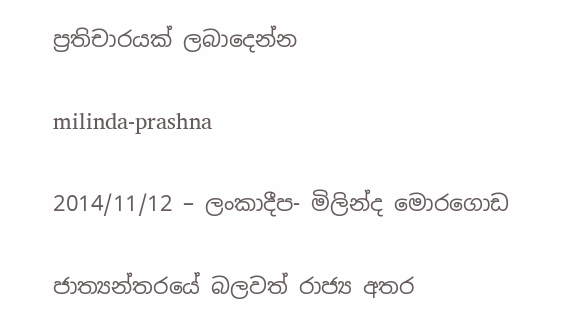ප්‍රතිචාරයක් ලබාදෙන්න

milinda-prashna

2014/11/12 – ලංකාදීප- මිලින්ද මොරගොඩ

ජාත්‍යන්තරයේ බලවත් රාජ්‍ය අතර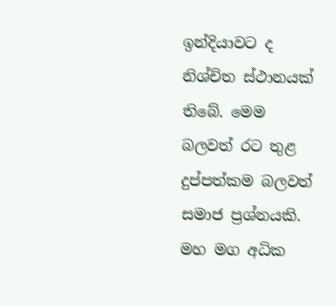ඉන්දියාවට ද නිශ්චිත ස්ථානයක් තිබේ. මෙම බලවත් රට තුළ දුප්පත්කම බලවත් සමාජ ප්‍රශ්නයකි. මහ මග අධික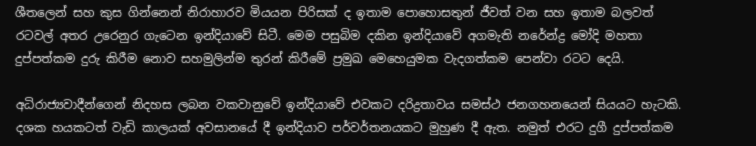ශීතලෙන් සහ කුස ගින්නෙන් නිරාහාරව මියයන පිරිසක් ද ඉතාම පොහොසතුන් ජීවත් වන සහ ඉතාම බලවත් රටවල් අතර උරෙනුර ගැටෙන ඉන්දියාවේ සිටී. මෙම පසුබිම දකින ඉන්දියාවේ අගමැති නරේන්ද්‍ර මෝදි මහතා දුප්පත්කම දුරු කිරීම නොව සහමුලින්ම තුරන් කිරීමේ ප්‍රමුඛ මෙහෙයුමක වැදගත්කම පෙන්වා රටට දෙයි.

අධිරාජ්‍යවාදීන්ගෙන් නිදහස ලබන වකවානුවේ ඉන්දියාවේ එවකට දරිද්‍රතාවය සමස්ථ ජනගහනයෙන් සියයට හැටකි. දශක හයකටත් වැඩි කාලයක් අවසානයේ දී ඉන්දියාව පර්වර්තනයකට මුහුණ දී ඇත. නමුත් එරට දුගී දුප්පත්කම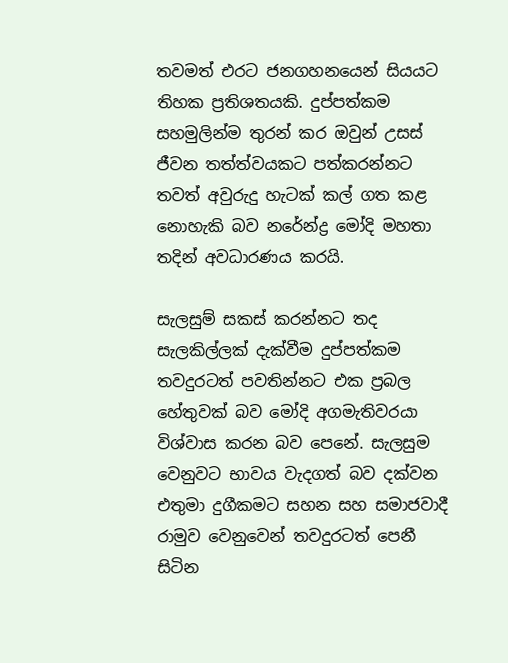තවමත් එරට ජනගහනයෙන් සියයට තිහක ප්‍රතිශතයකි. දුප්පත්කම සහමුලින්ම තුරන් කර ඔවුන් උසස් ජීවන තත්ත්වයකට පත්කරන්නට තවත් අවුරුදු හැටක් කල් ගත කළ නොහැකි බව නරේන්ද්‍ර මෝදි මහතා තදින් අවධාරණය කරයි.

සැලසුම් සකස් කරන්නට තද සැලකිල්ලක් දැක්වීම දුප්පත්කම තවදුරටත් පවතින්නට එක ප්‍රබල හේතුවක් බව මෝදි අගමැතිවරයා විශ්වාස කරන බව පෙනේ. සැලසුම වෙනුවට භාවය වැදගත් බව දක්වන එතුමා දුගීකමට සහන සහ සමාජවාදී රාමුව වෙනුවෙන් තවදුරටත් පෙනී සිටින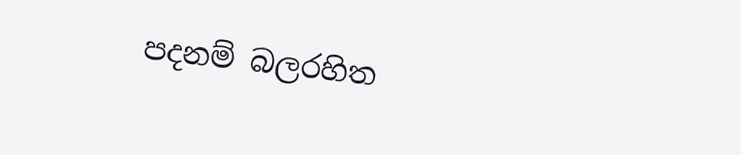පදනම් බලරහිත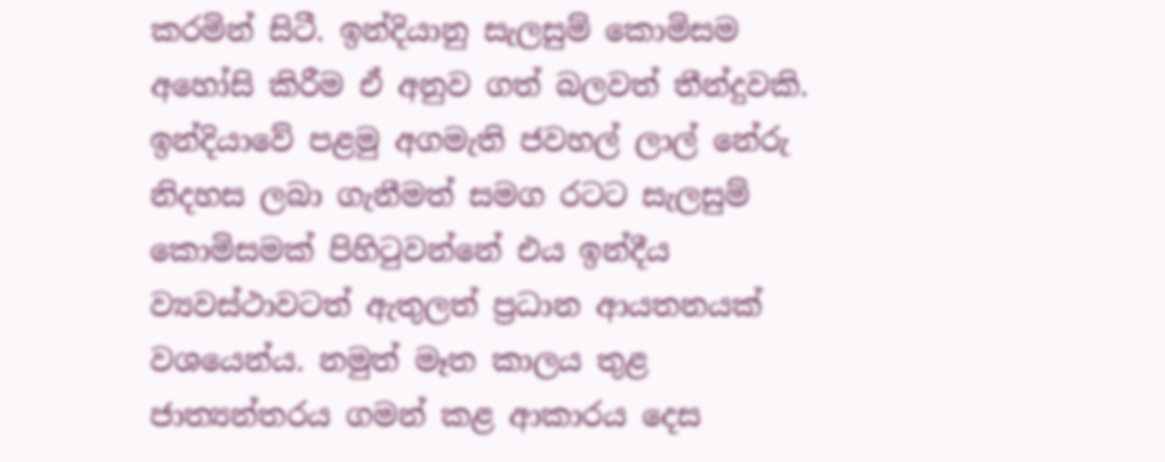කරමින් සිටී. ඉන්දියානු සැලසුම් කොමිසම අහෝසි කිරීම ඒ අනුව ගත් බලවත් තීන්දුවකි. ඉන්දියාවේ පළමු අගමැති ජවහල් ලාල් නේරු නිදහස ලබා ගැනීමත් සමග රටට සැලසුම් කොමිසමක් පිහිටුවන්නේ එය ඉන්දීය ව්‍යවස්ථාවටත් ඇතුලත් ප්‍රධාන ආයතනයක් වශයෙන්ය. නමුත් මෑත කාලය තුළ ජාත්‍යන්තරය ගමන් කළ ආකාරය දෙස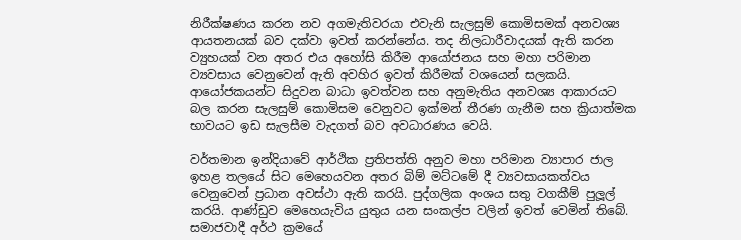නිරීක්ෂණය කරන නව අගමැතිවරයා එවැනි සැලසුම් කොමිසමක් අනවශ්‍ය ආයතනයක් බව දක්වා ඉවත් කරන්නේය. තද නිලධාරීවාදයක් ඇති කරන ව්‍යුහයක් වන අතර එය අහෝසි කිරීම ආයෝජනය සහ මහා පරිමාන ව්‍යවසාය වෙනුවෙන් ඇති අවහිර ඉවත් කිරීමක් වශයෙන් සලකයි. ආයෝජකයන්ට සිදුවන බාධා ඉවත්වන සහ අනුමැතිය අනවශ්‍ය ආකාරයට බල කරන සැලසුම් කොමිසම වෙනුවට ඉක්මන් තීරණ ගැනීම සහ ක්‍රියාත්මක භාවයට ඉඩ සැලසීම වැදගත් බව අවධාරණය වෙයි.

වර්තමාන ඉන්දියාවේ ආර්ථික ප්‍රතිපත්ති අනුව මහා පරිමාන ව්‍යාපාර ජාල ඉහළ තලයේ සිට මෙහෙයවන අතර බිම් මට්ටමේ දී ව්‍යවසායකත්වය වෙනුවෙන් ප්‍රධාන අවස්ථා ඇති කරයි. පුද්ගලික අංශය සතු වගකීම් පුලූල් කරයි. ආණ්ඩුව මෙහෙයැවිය යුතුය යන සංකල්ප වලින් ඉවත් වෙමින් තිබේ. සමාජවාදී අර්ථ ක්‍රමයේ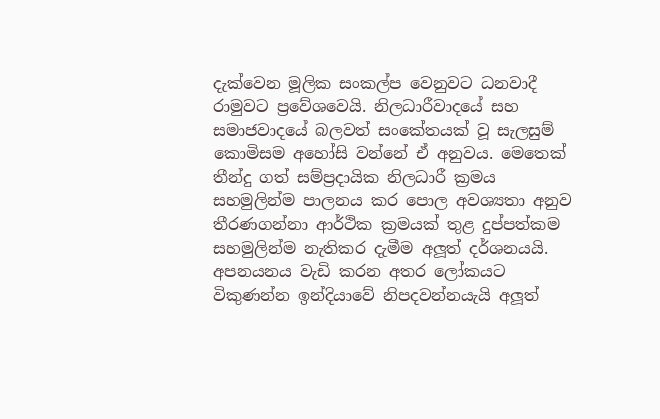දැක්වෙන මූලික සංකල්ප වෙනුවට ධනවාදී රාමුවට ප්‍රවේශවෙයි. නිලධාරීවාදයේ සහ සමාජවාදයේ බලවත් සංකේතයක් වූ සැලසුම් කොමිසම අහෝසි වන්නේ ඒ අනුවය. මෙතෙක් තීන්දු ගත් සම්ප්‍රදායික නිලධාරී ක්‍රමය සහමුලින්ම පාලනය කර පොල අවශ්‍යතා අනුව තීරණගන්නා ආර්ථික ක්‍රමයක් තුළ දුප්පත්කම සහමුලින්ම නැතිකර දැමීම අලූත් දර්ශනයයි. අපනයනය වැඩි කරන අතර ලෝකයට විකුණන්න ඉන්දියාවේ නිපදවන්නයැයි අලූත්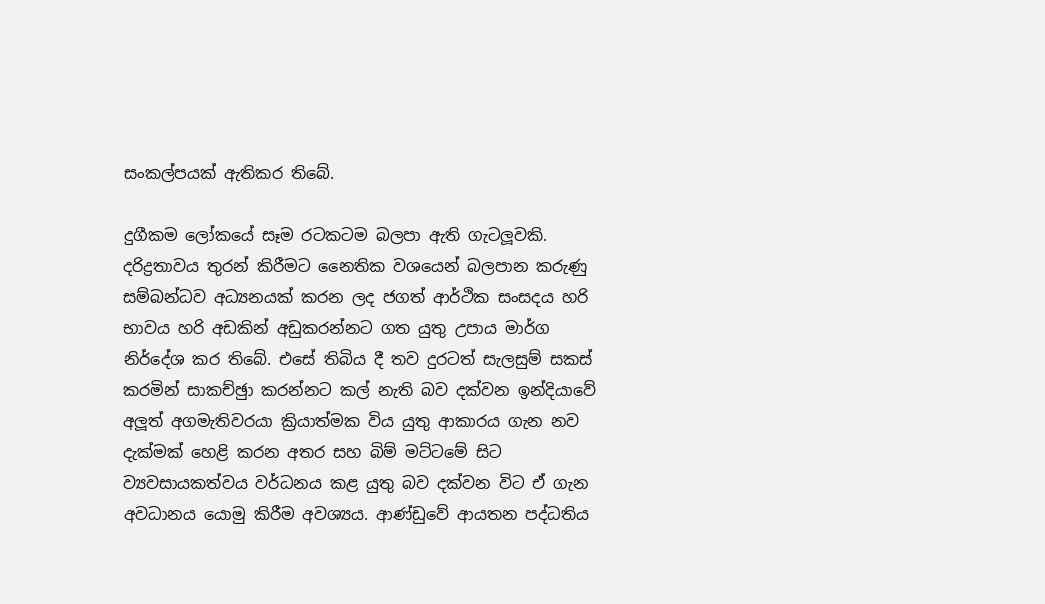සංකල්පයක් ඇතිකර තිබේ.

දුගීකම ලෝකයේ සෑම රටකටම බලපා ඇති ගැටලූවකි. දරිද්‍රතාවය තුරන් කිරීමට නෛතික වශයෙන් බලපාන කරුණු සම්බන්ධව අධ්‍යනයක් කරන ලද ජගත් ආර්ථික සංසදය හරි භාවය හරි අඩකින් අඩුකරන්නට ගත යුතු උපාය මාර්ග නිර්දේශ කර තිබේ. එසේ තිබිය දී තව දුරටත් සැලසුම් සකස් කරමින් සාකච්ඡුා කරන්නට කල් නැති බව දක්වන ඉන්දියාවේ අලූත් අගමැතිවරයා ක්‍රියාත්මක විය යුතු ආකාරය ගැන නව දැක්මක් හෙළි කරන අතර සහ බිම් මට්ටමේ සිට ව්‍යවසායකත්වය වර්ධනය කළ යුතු බව දක්වන විට ඒ ගැන අවධානය යොමු කිරීම අවශ්‍යය. ආණ්ඩුවේ ආයතන පද්ධතිය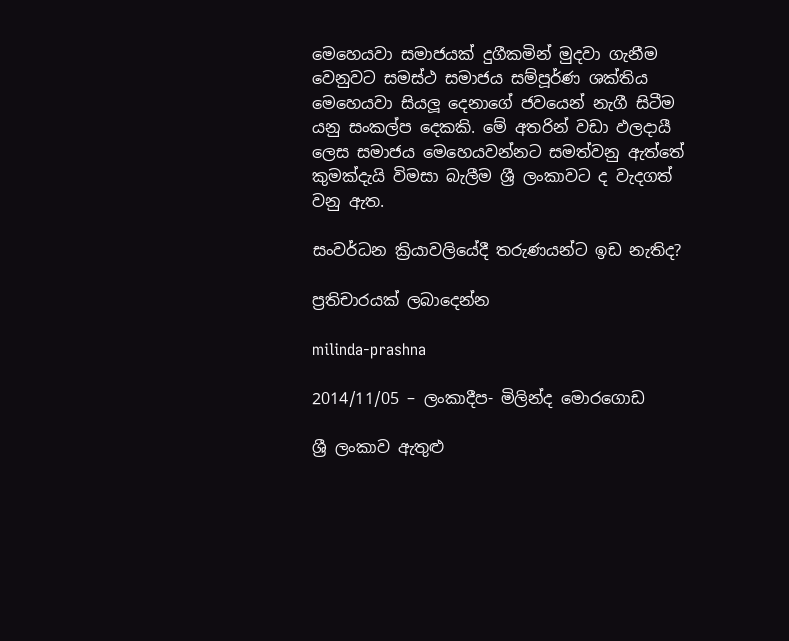මෙහෙයවා සමාජයක් දුගීකමින් මුදවා ගැනීම වෙනුවට සමස්ථ සමාජය සම්පූර්ණ ශක්තිය මෙහෙයවා සියලූ දෙනාගේ ජවයෙන් නැගී සිටීම යනු සංකල්ප දෙකකි. මේ අතරින් වඩා ඵලදායී ලෙස සමාජය මෙහෙයවන්නට සමත්වනු ඇත්තේ කුමක්දැයි විමසා බැලීම ශ්‍රී ලංකාවට ද වැදගත් වනු ඇත.

සංවර්ධන ක්‍රියාවලියේදී තරුණයන්ට ඉඩ නැතිද?

ප්‍රතිචාරයක් ලබාදෙන්න

milinda-prashna

2014/11/05 – ලංකාදීප- මිලින්ද මොරගොඩ

ශ්‍රී ලංකාව ඇතුළු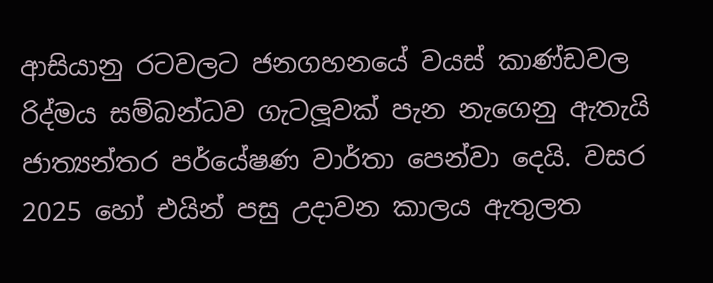ආසියානු රටවලට ජනගහනයේ වයස් කාණ්ඩවල රිද්මය සම්බන්ධව ගැටලූවක් පැන නැගෙනු ඇතැයි ජාත්‍යන්තර පර්යේෂණ වාර්තා පෙන්වා දෙයි. වසර 2025 හෝ එයින් පසු උදාවන කාලය ඇතුලත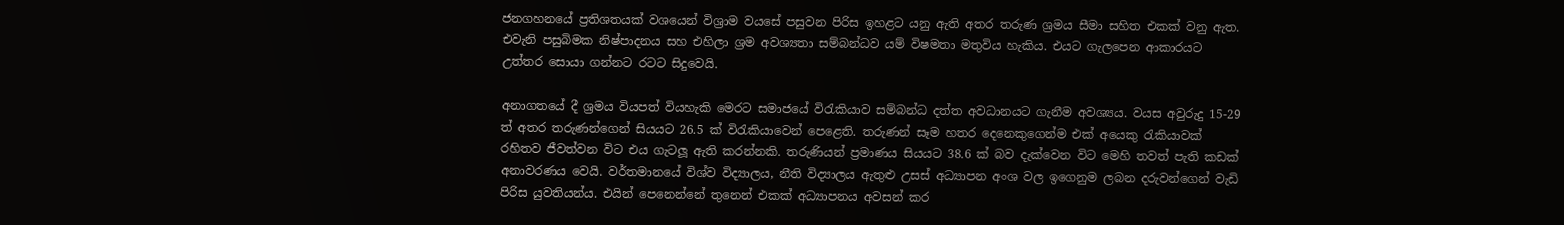ජනගහනයේ ප්‍රතිශතයක් වශයෙන් විශ්‍රාම වයසේ පසුවන පිරිස ඉහළට යනු ඇති අතර තරුණ ශ්‍රමය සීමා සහිත එකක් වනු ඇත. එවැනි පසුබිමක නිෂ්පාදනය සහ එහිලා ශ්‍රම අවශ්‍යතා සම්බන්ධව යම් විෂමතා මතුවිය හැකිය. එයට ගැලපෙන ආකාරයට උත්තර සොයා ගන්නට රටට සිදුවෙයි.

අනාගතයේ දී ශ්‍රමය වියපත් වියහැකි මෙරට සමාජයේ විරැකියාව සම්බන්ධ දත්ත අවධානයට ගැනීම අවශ්‍යය. වයස අවුරුදු 15-29 ත් අතර තරුණන්ගෙන් සියයට 26.5 ක් විරැකියාවෙන් පෙළෙති. තරුණන් සෑම හතර දෙනෙකුගෙන්ම එක් අයෙකු රැකියාවක් රහිතව ජීවත්වන විට එය ගැටලූ ඇති කරන්නකි. තරුණියන් ප්‍රමාණය සියයට 38.6 ක් බව දැක්වෙන විට මෙහි තවත් පැති කඩක් අනාවරණය වෙයි. වර්තමානයේ විශ්ව විද්‍යාලය, නීති විද්‍යාලය ඇතුළු උසස් අධ්‍යාපන අංශ වල ඉගෙනුම ලබන දරුවන්ගෙන් වැඩි පිරිස යුවතියන්ය. එයින් පෙනෙන්නේ තුනෙන් එකක් අධ්‍යාපනය අවසන් කර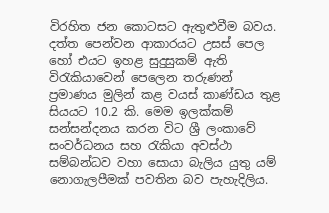විරහිත ජන කොටසට ඇතුළුවීම බවය. දත්ත පෙන්වන ආකාරයට උසස් පෙල හෝ එයට ඉහළ සුදුසුකම් ඇති විරැකියාවෙන් පෙලෙන තරුණන් ප්‍රමාණය මුලින් කළ වයස් කාණ්ඩය තුළ සියයට 10.2 කි. මෙම ඉලක්කම් සන්සන්දනය කරන විට ශ්‍රී ලංකාවේ සංවර්ධනය සහ රැකියා අවස්ථා සම්බන්ධව වහා සොයා බැලිය යුතු යම් නොගැලපීමක් පවතින බව පැහැදිලිය.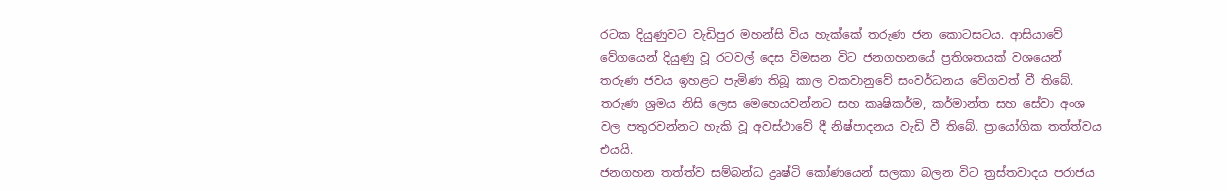රටක දියුණුවට වැඩිපුර මහන්සි විය හැක්කේ තරුණ ජන කොටසටය. ආසියාවේ වේගයෙන් දියුණු වූ රටවල් දෙස විමසන විට ජනගහනයේ ප්‍රතිශතයක් වශයෙන් තරුණ ජවය ඉහළට පැමිණ තිබූ කාල වකවානුවේ සංවර්ධනය වේගවත් වී තිබේ. තරුණ ශ්‍රමය නිසි ලෙස මෙහෙයවන්නට සහ කෘෂිකර්ම, කර්මාන්ත සහ සේවා අංශ වල පතුරවන්නට හැකි වූ අවස්ථාවේ දී නිෂ්පාදනය වැඩි වී තිබේ. ප්‍රායෝගික තත්ත්වය එයයි.
ජනගහන තත්ත්ව සම්බන්ධ ද්‍රෘෂ්ටි කෝණයෙන් සලකා බලන විට ත්‍රස්තවාදය පරාජය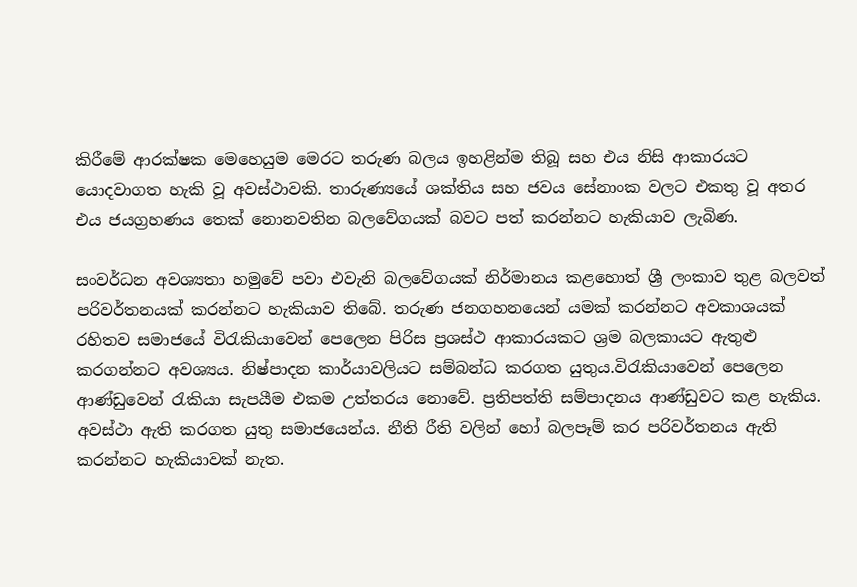කිරීමේ ආරක්ෂක මෙහෙයුම මෙරට තරුණ බලය ඉහළින්ම තිබූ සහ එය නිසි ආකාරයට යොදවාගත හැකි වූ අවස්ථාවකි. තාරුණ්‍යයේ ශක්තිය සහ ජවය සේනාංක වලට එකතු වූ අතර එය ජයග්‍රහණය තෙක් නොනවතින බලවේගයක් බවට පත් කරන්නට හැකියාව ලැබිණ.

සංවර්ධන අවශ්‍යතා හමුවේ පවා එවැනි බලවේගයක් නිර්මානය කළහොත් ශ්‍රී ලංකාව තුළ බලවත් පරිවර්තනයක් කරන්නට හැකියාව තිබේ. තරුණ ජනගහනයෙන් යමක් කරන්නට අවකාශයක් රහිතව සමාජයේ විරැකියාවෙන් පෙලෙන පිරිස ප්‍රශස්ථ ආකාරයකට ශ්‍රම බලකායට ඇතුළු කරගන්නට අවශ්‍යය. නිෂ්පාදන කාර්යාවලියට සම්බන්ධ කරගත යුතුය.විරැකියාවෙන් පෙලෙන ආණ්ඩුවෙන් රැකියා සැපයීම එකම උත්තරය නොවේ. ප්‍රතිපත්ති සම්පාදනය ආණ්ඩුවට කළ හැකිය. අවස්ථා ඇති කරගත යුතු සමාජයෙන්ය. නීති රීති වලින් හෝ බලපෑම් කර පරිවර්තනය ඇති කරන්නට හැකියාවක් නැත.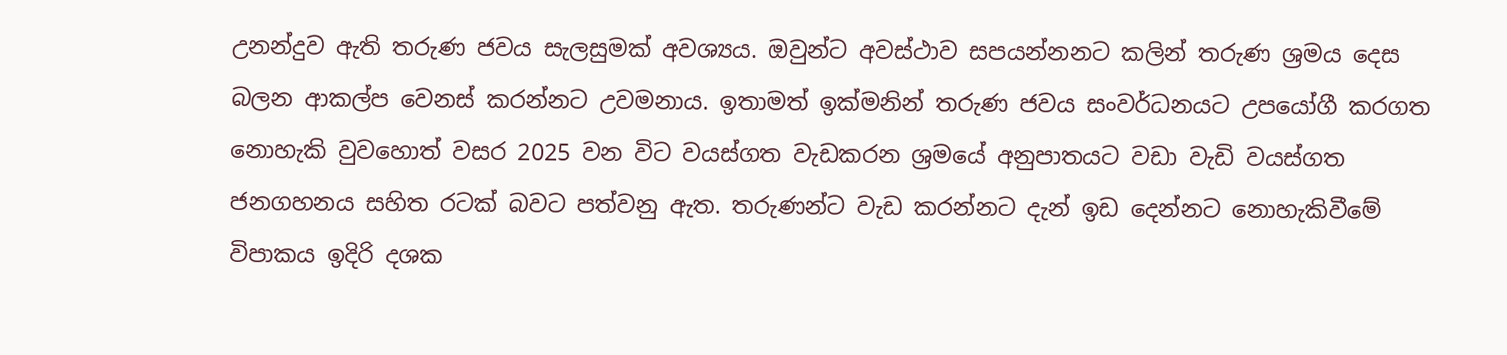උනන්දුව ඇති තරුණ ජවය සැලසුමක් අවශ්‍යය. ඔවුන්ට අවස්ථාව සපයන්නනට කලින් තරුණ ශ්‍රමය දෙස බලන ආකල්ප වෙනස් කරන්නට උවමනාය. ඉතාමත් ඉක්මනින් තරුණ ජවය සංවර්ධනයට උපයෝගී කරගත නොහැකි වුවහොත් වසර 2025 වන විට වයස්ගත වැඩකරන ශ්‍රමයේ අනුපාතයට වඩා වැඩි වයස්ගත ජනගහනය සහිත රටක් බවට පත්වනු ඇත. තරුණන්ට වැඩ කරන්නට දැන් ඉඩ දෙන්නට නොහැකිවීමේ විපාකය ඉදිරි දශක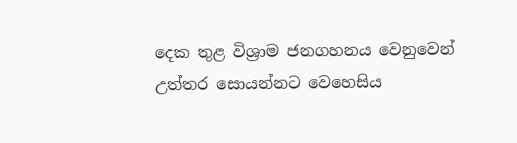දෙක තුළ විශ්‍රාම ජනගහනය වෙනුවෙන් උත්තර සොයන්නට වෙහෙසිය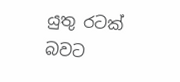යුතු රටක් බවට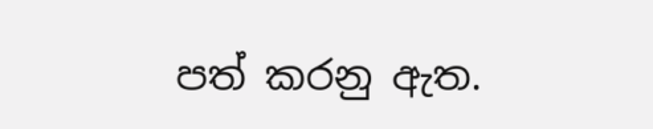පත් කරනු ඇත.